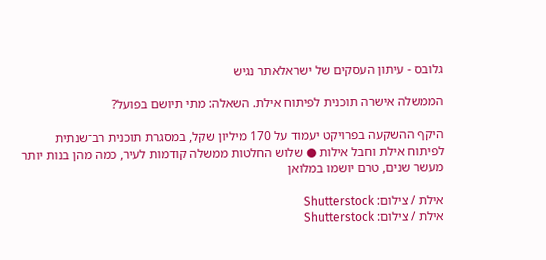גלובס - עיתון העסקים של ישראלאתר נגיש

הממשלה אישרה תוכנית לפיתוח אילת. השאלה: מתי תיושם בפועל?

היקף ההשקעה בפרויקט יעמוד על 170 מיליון שקל, במסגרת תוכנית רב־שנתית לפיתוח אילת וחבל אילות ● שלוש החלטות ממשלה קודמות לעיר, כמה מהן בנות יותר מעשר שנים, טרם יושמו במלואן

אילת / צילום: Shutterstock
אילת / צילום: Shutterstock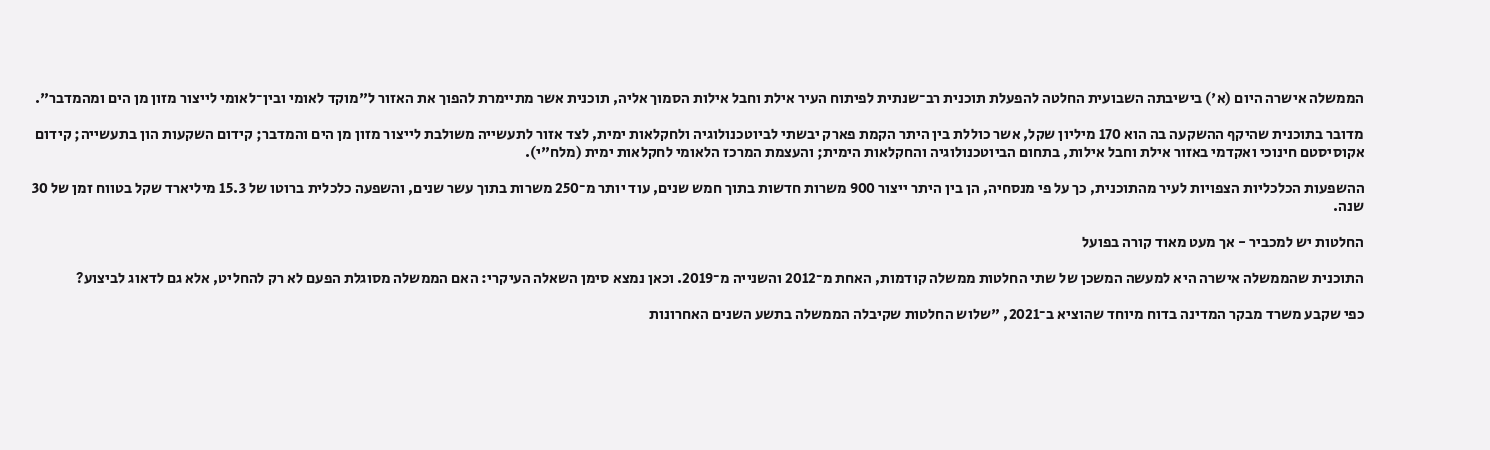הממשלה אישרה היום (א') בישיבתה השבועית החלטה להפעלת תוכנית רב־שנתית לפיתוח העיר אילת וחבל אילות הסמוך אליה, תוכנית אשר מתיימרת להפוך את האזור ל"מוקד לאומי ובין־לאומי לייצור מזון מן הים ומהמדבר".

מדובר בתוכנית שהיקף ההשקעה בה הוא 170 מיליון שקל, אשר כוללת בין היתר הקמת פארק יבשתי לביוטכנולוגיה ולחקלאות ימית, לצד אזור לתעשייה משולבת לייצור מזון מן הים והמדבר; קידום השקעות הון בתעשייה; קידום אקוסיסטם חינוכי ואקדמי באזור אילת וחבל אילות, בתחום הביוטכנולוגיה והחקלאות הימית; והעצמת המרכז הלאומי לחקלאות ימית (מלח"י).

ההשפעות הכלכליות הצפויות לעיר מהתוכנית, כך על פי מנסחיה, הן בין היתר ייצור 900 משרות חדשות בתוך חמש שנים, עוד יותר מ־250 משרות בתוך עשר שנים, והשפעה כלכלית ברוטו של 15.3 מיליארד שקל בטווח זמן של 30 שנה.

החלטות יש למכביר - אך מעט מאוד קורה בפועל

התוכנית שהממשלה אישרה היא למעשה המשכן של שתי החלטות ממשלה קודמות, האחת מ־2012 והשנייה מ־2019. וכאן נמצא סימן השאלה העיקרי: האם הממשלה מסוגלת הפעם לא רק להחליט, אלא גם לדאוג לביצוע?

כפי שקבע משרד מבקר המדינה בדוח מיוחד שהוציא ב־2021, "שלוש החלטות שקיבלה הממשלה בתשע השנים האחרונות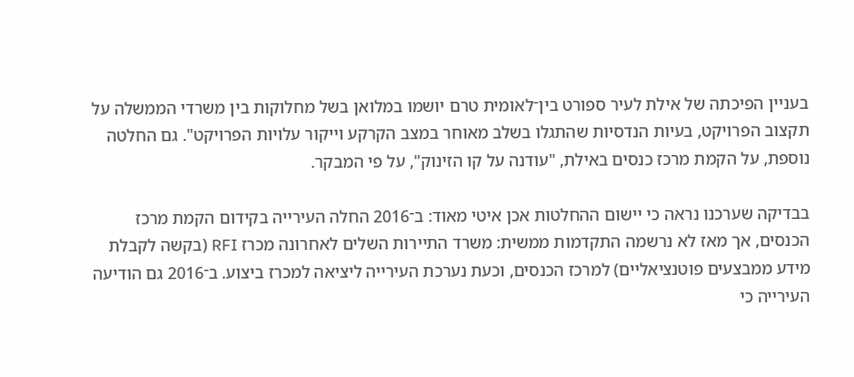בעניין הפיכתה של אילת לעיר ספורט בין־לאומית טרם יושמו במלואן בשל מחלוקות בין משרדי הממשלה על תקצוב הפרויקט, בעיות הנדסיות שהתגלו בשלב מאוחר במצב הקרקע וייקור עלויות הפרויקט". גם החלטה נוספת, על הקמת מרכז כנסים באילת, "עודנה על קו הזינוק", על פי המבקר.

בבדיקה שערכנו נראה כי יישום ההחלטות אכן איטי מאוד: ב־2016 החלה העירייה בקידום הקמת מרכז הכנסים, אך מאז לא נרשמה התקדמות ממשית: משרד התיירות השלים לאחרונה מכרז RFI (בקשה לקבלת מידע ממבצעים פוטנציאליים) למרכז הכנסים, וכעת נערכת העירייה ליציאה למכרז ביצוע. ב־2016 גם הודיעה העירייה כי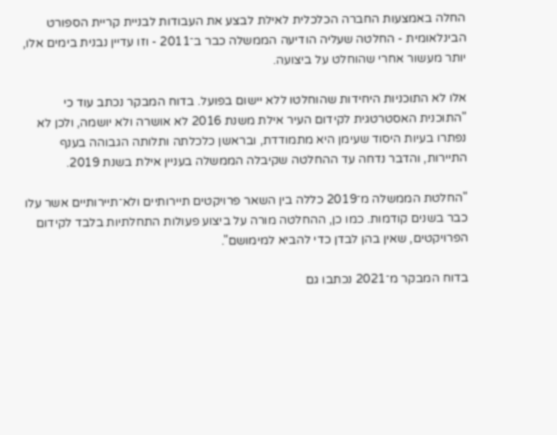החלה באמצעות החברה הכלכלית לאילת לבצע את העבודות לבניית קריית הספורט הבינלאומית - החלטה שעליה הודיעה הממשלה כבר ב־2011 - וזו עדיין נבנית בימים אלו, יותר מעשור אחרי שהוחלט על ביצועה.

אלו לא התוכניות היחידות שהוחלטו ללא יישום בפועל. בדוח המבקר נכתב עוד כי "התוכנית האסטרטגית לקידום העיר אילת משנת 2016 לא אושרה ולא יושמה, ולכן לא נפתרו בעיות היסוד שעימן היא מתמודדת, ובראשן כלכלתה ותלותה הגבוהה בענף התיירות, והדבר נדחה עד ההחלטה שקיבלה הממשלה בעניין אילת בשנת 2019.

"החלטת הממשלה מ־2019 כללה בין השאר פרויקטים תיירותיים ולא־תיירותיים אשר עלו כבר בשנים קודמות. כמו כן, ההחלטה מורה על ביצוע פעולות התחלתיות בלבד לקידום הפרויקטים, שאין בהן לבדן כדי להביא למימושם".

בדוח המבקר מ־2021 נכתבו גם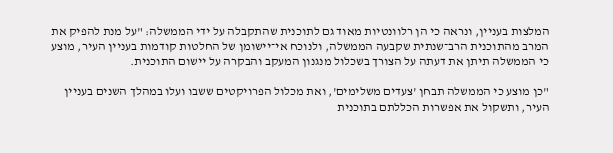המלצות בעניין, ונראה כי הן רלוונטיות מאוד גם לתוכנית שהתקבלה על ידי הממשלה: "על מנת להפיק את המרב מהתוכנית הרב־שנתית שקבעה הממשלה, ולנוכח אי־יישומן של החלטות קודמות בעניין העיר, מוצע כי הממשלה תיתן את דעתה על הצורך בשכלול מנגנון המעקב והבקרה על יישום התוכנית.

"כן מוצע כי הממשלה תבחן 'צעדים משלימים', ואת מכלול הפרויקטים ששבו ועלו במהלך השנים בעניין העיר, ותשקול את אפשרות הכללתם בתוכנית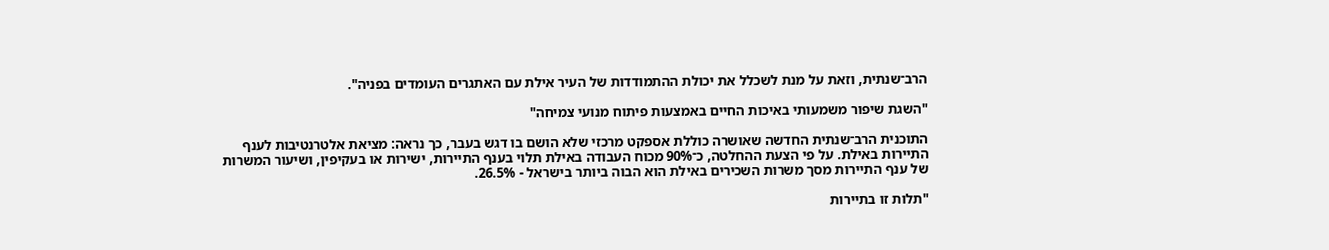הרב־שנתית, וזאת על מנת לשכלל את יכולת ההתמודדות של העיר אילת עם האתגרים העומדים בפניה".

"השגת שיפור משמעותי באיכות החיים באמצעות פיתוח מנועי צמיחה"

התוכנית הרב־שנתית החדשה שאושרה כוללת אספקט מרכזי שלא הושם בו דגש בעבר, כך נראה: מציאת אלטרנטיבות לענף התיירות באילת. על פי הצעת ההחלטה, כ־90% מכוח העבודה באילת תלוי בענף התיירות, ישירות או בעקיפין, ושיעור המשרות של ענף התיירות מסך משרות השכירים באילת הוא הבוה ביותר בישראל - 26.5%.

"תלות זו בתיירות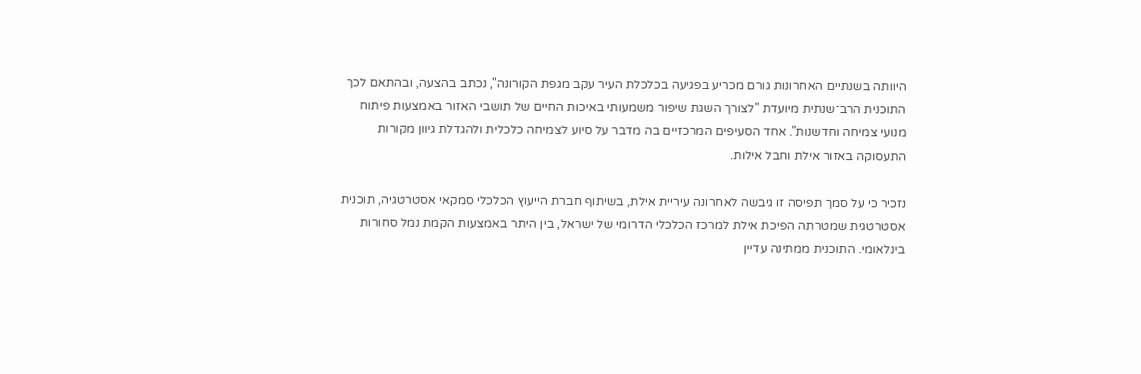היוותה בשנתיים האחרונות גורם מכריע בפגיעה בכלכלת העיר עקב מגפת הקורונה", נכתב בהצעה, ובהתאם לכך התוכנית הרב־שנתית מיועדת "לצורך השגת שיפור משמעותי באיכות החיים של תושבי האזור באמצעות פיתוח מנועי צמיחה וחדשנות". אחד הסעיפים המרכזיים בה מדבר על סיוע לצמיחה כלכלית ולהגדלת גיוון מקורות התעסוקה באזור אילת וחבל אילות.

נזכיר כי על סמך תפיסה זו גיבשה לאחרונה עיריית אילת, בשיתוף חברת הייעוץ הכלכלי סמקאי אסטרטגיה, תוכנית אסטרטגית שמטרתה הפיכת אילת למרכז הכלכלי הדרומי של ישראל, בין היתר באמצעות הקמת נמל סחורות בינלאומי. התוכנית ממתינה עדיין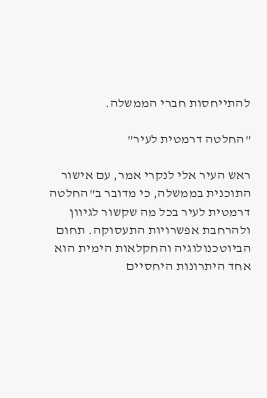להתייחסות חברי הממשלה.

"החלטה דרמטית לעיר"

ראש העיר אלי לנקרי אמר, עם אישור התוכנית בממשלה, כי מדובר ב"החלטה דרמטית לעיר בכל מה שקשור לגיוון ולהרחבת אפשרויות התעסוקה. תחום הביוטכנולוגיה והחקלאות הימית הוא אחד היתרונות היחסיים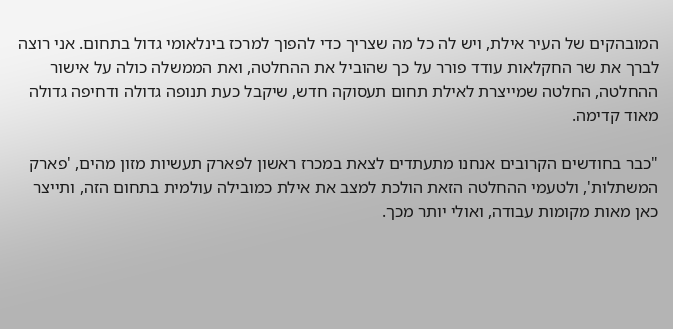המובהקים של העיר אילת, ויש לה כל מה שצריך כדי להפוך למרכז בינלאומי גדול בתחום. אני רוצה לברך את שר החקלאות עודד פורר על כך שהוביל את ההחלטה, ואת הממשלה כולה על אישור ההחלטה, החלטה שמייצרת לאילת תחום תעסוקה חדש, שיקבל כעת תנופה גדולה ודחיפה גדולה מאוד קדימה.

"כבר בחודשים הקרובים אנחנו מתעתדים לצאת במכרז ראשון לפארק תעשיות מזון מהים, 'פארק המשתלות', ולטעמי ההחלטה הזאת הולכת למצב את אילת כמובילה עולמית בתחום הזה, ותייצר כאן מאות מקומות עבודה, ואולי יותר מכך.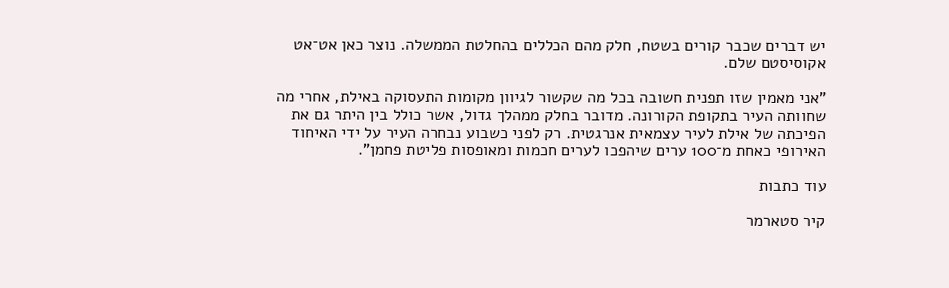יש דברים שכבר קורים בשטח, חלק מהם הכללים בהחלטת הממשלה. נוצר כאן אט־אט אקוסיסטם שלם.

"אני מאמין שזו תפנית חשובה בכל מה שקשור לגיוון מקומות התעסוקה באילת, אחרי מה שחוותה העיר בתקופת הקורונה. מדובר בחלק ממהלך גדול, אשר כולל בין היתר גם את הפיכתה של אילת לעיר עצמאית אנרגטית. רק לפני כשבוע נבחרה העיר על ידי האיחוד האירופי כאחת מ־100 ערים שיהפכו לערים חכמות ומאופסות פליטת פחמן".

עוד כתבות

קיר סטארמר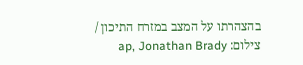בהצהרתו על המצב במזרח התיכון / צילום: ap, Jonathan Brady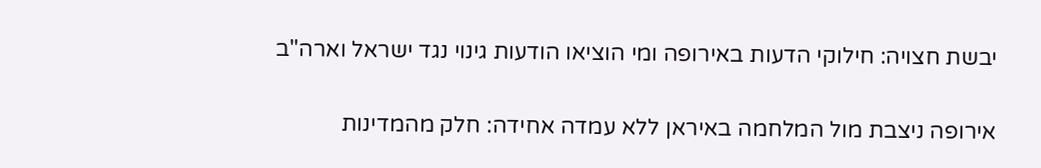יבשת חצויה: חילוקי הדעות באירופה ומי הוציאו הודעות גינוי נגד ישראל וארה"ב

אירופה ניצבת מול המלחמה באיראן ללא עמדה אחידה: חלק מהמדינות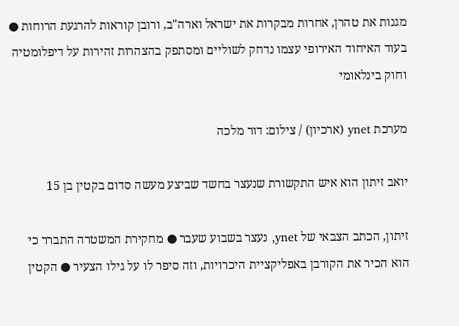מגנות את טהרן, אחרות מבקרות את ישראל וארה"ב, ורובן קוראות להרגעת הרוחות ● בעוד האיחוד האירופי עצמו נדחק לשוליים ומסתפק בהצהרות זהירות על דיפלומטיה וחוק בינלאומי

מערכת ynet (ארכיון) / צילום: דור מלכה

יואב זיתון הוא איש התקשורת שנעצר בחשד שביצע מעשה סדום בקטין בן 15

זיתון, הכתב הצבאי של ynet, נעצר בשבוע שעבר ● מחקירת המשטרה התברר כי הוא הכיר את הקורבן באפליקציית היכרויות, וזה סיפר לו על גילו הצעיר ● הקטין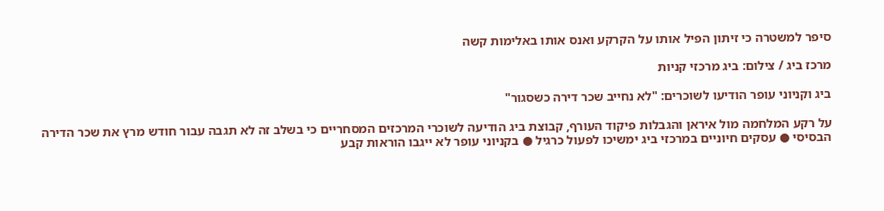סיפר למשטרה כי זיתון הפיל אותו על הקרקע ואנס אותו באלימות קשה

מרכז ביג / צילום: ביג מרכזי קניות

ביג וקניוני עופר הודיעו לשוכרים: "לא נחייב שכר דירה כשסגור"

על רקע המלחמה מול איראן והגבלות פיקוד העורף, קבוצת ביג הודיעה לשוכרי המרכזים המסחריים כי בשלב זה לא תגבה עבור חודש מרץ את שכר הדירה הבסיסי ● עסקים חיוניים במרכזי ביג ימשיכו לפעול כרגיל ● בקניוני עופר לא ייגבו הוראות קבע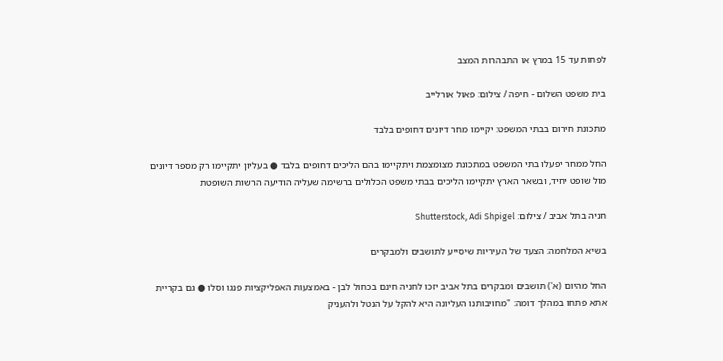לפחות עד 15 במרץ או התבהרות המצב

בית משפט השלום - חיפה / צילום: פאול אורלייב

מתכונת חירום בבתי המשפט: יקיימו מחר דיונים דחופים בלבד

החל ממחר יפעלו בתי המשפט במתכונת מצומצמת ויתקיימו בהם הליכים דחופים בלבד ● בעליון יתקיימו רק מספר דיונים מול שופט יחיד, ובשאר הארץ יתקיימו הליכים בבתי משפט הכלולים ברשימה שעליה הודיעה הרשות השופטת

חניה בתל אביב / צילום: Shutterstock, Adi Shpigel

בשיא המלחמה: הצעד של העיריות שיסייע לתושבים ולמבקרים

החל מהיום (א') תושבים ומבקרים בתל אביב יזכו לחניה חינם בכחול לבן - באמצעות האפליקציות פנגו וסלו ● גם בקריית אתא פתחו במהלך דומה: "מחויבותנו העליונה היא להקל על הנטל ולהעניק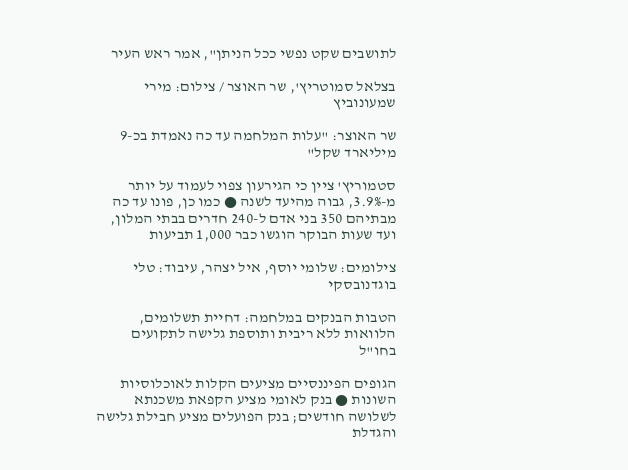לתושבים שקט נפשי ככל הניתן", אמר ראש העיר

בצלאל סמוטריץ', שר האוצר / צילום: מירי שמעונוביץ

שר האוצר: "עלות המלחמה עד כה נאמדת בכ-9 מיליארד שקל"

סטמוריץ' ציין כי הגירעון צפוי לעמוד על יותר מ-3.9%, גבוה מהיעד לשנה ● כמו כן, פונו עד כה מבתיהם 350 בני אדם ל-240 חדרים בבתי המלון, ועד שעות הבוקר הוגשו כבר 1,000 תביעות

צילומים: שלומי יוסף, איל יצהר, עיבוד: טלי בוגדנובסקי

הטבות הבנקים במלחמה: דחיית תשלומים, הלוואות ללא ריבית ותוספת גלישה לתקועים בחו"ל

הגופים הפיננסיים מציעים הקלות לאוכלוסיות השונות ● בנק לאומי מציע הקפאת משכנתא לשלושה חודשים; בנק הפועלים מציע חבילת גלישה והגדלת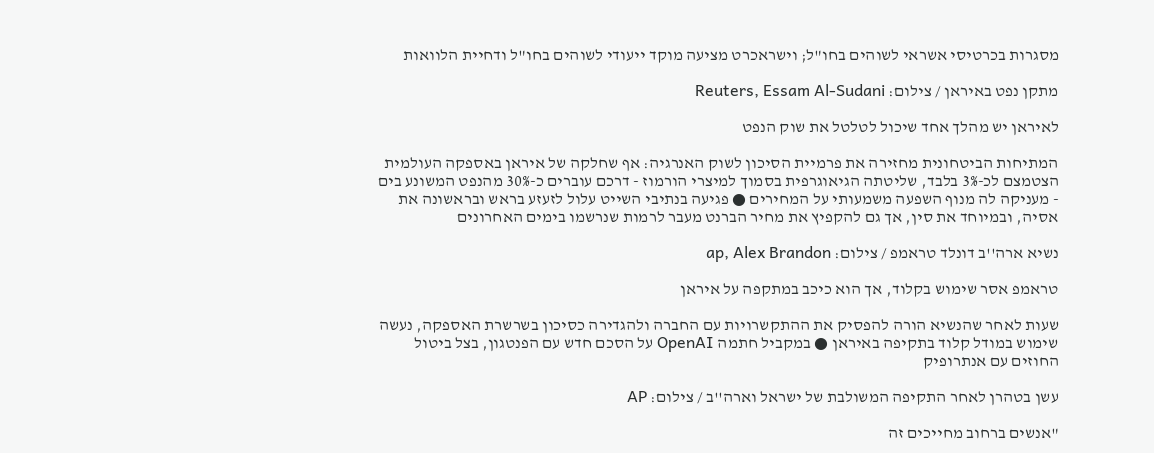מסגרות בכרטיסי אשראי לשוהים בחו"ל; וישראכרט מציעה מוקד ייעודי לשוהים בחו"ל ודחיית הלוואות

מתקן נפט באיראן / צילום: Reuters, Essam Al-Sudani

לאיראן יש מהלך אחד שיכול לטלטל את שוק הנפט

המתיחות הביטחונית מחזירה את פרמיית הסיכון לשוק האנרגיה: אף שחלקה של איראן באספקה העולמית הצטמצם לכ-3% בלבד, שליטתה הגיאוגרפית בסמוך למיצרי הורמוז - דרכם עוברים כ-30% מהנפט המשונע בים - מעניקה לה מנוף השפעה משמעותי על המחירים ● פגיעה בנתיבי השייט עלול לזעזע בראש ובראשונה את אסיה, ובמיוחד את סין, אך גם להקפיץ את מחיר הברנט מעבר לרמות שנרשמו בימים האחרונים

נשיא ארה''ב דונלד טראמפ / צילום: ap, Alex Brandon

טראמפ אסר שימוש בקלוד, אך הוא כיכב במתקפה על איראן

שעות לאחר שהנשיא הורה להפסיק את ההתקשרויות עם החברה ולהגדירה כסיכון בשרשרת האספקה, נעשה שימוש במודל קלוד בתקיפה באיראן ● במקביל חתמה OpenAI על הסכם חדש עם הפנטגון, בצל ביטול החוזים עם אנתרופיק

עשן בטהרן לאחר התקיפה המשולבת של ישראל וארה''ב / צילום: AP

"אנשים ברחוב מחייכים זה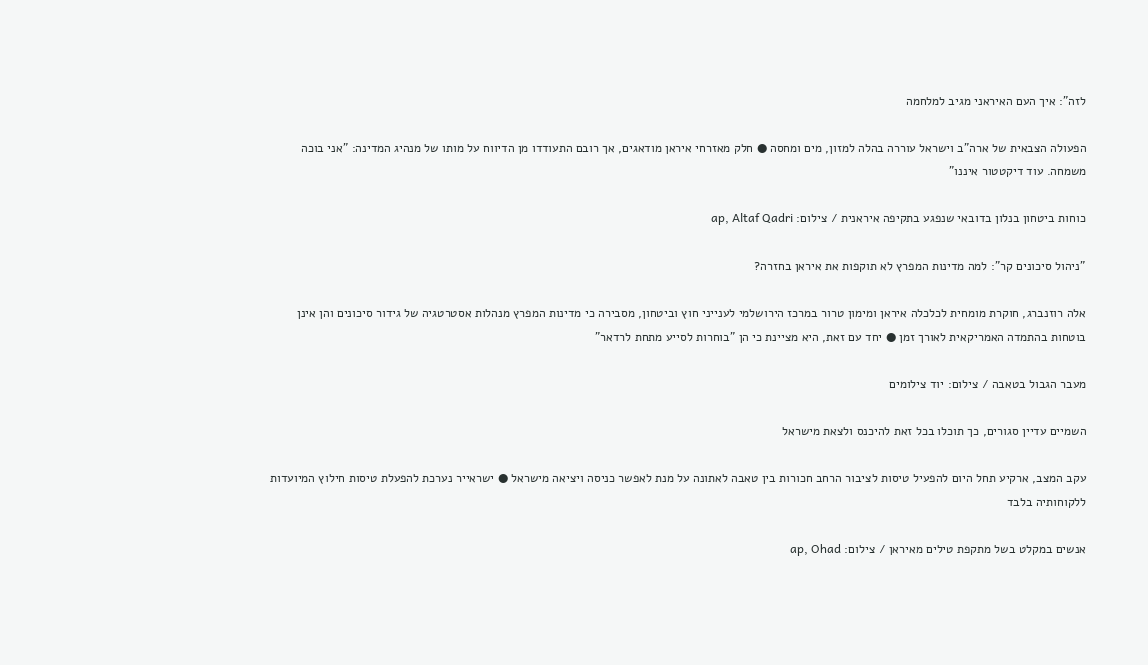לזה": איך העם האיראני מגיב למלחמה

הפעולה הצבאית של ארה"ב וישראל עוררה בהלה למזון, מים ומחסה ● חלק מאזרחי איראן מודאגים, אך רובם התעודדו מן הדיווח על מותו של מנהיג המדינה: "אני בוכה משמחה. עוד דיקטטור איננו"

כוחות ביטחון בנלון בדובאי שנפגע בתקיפה איראנית / צילום: ap, Altaf Qadri

"ניהול סיכונים קר": למה מדינות המפרץ לא תוקפות את איראן בחזרה?

אלה רוזנברג, חוקרת מומחית לכלכלה איראן ומימון טרור במרכז הירושלמי לענייני חוץ וביטחון, מסבירה כי מדינות המפרץ מנהלות אסטרטגיה של גידור סיכונים והן אינן בוטחות בהתמדה האמריקאית לאורך זמן ● יחד עם זאת, היא מציינת כי הן "בוחרות לסייע מתחת לרדאר"

מעבר הגבול בטאבה / צילום: יוד צילומים

השמיים עדיין סגורים, כך תוכלו בכל זאת להיכנס ולצאת מישראל

עקב המצב, ארקיע תחל היום להפעיל טיסות לציבור הרחב חכורות בין טאבה לאתונה על מנת לאפשר כניסה ויציאה מישראל ● ישראייר נערכת להפעלת טיסות חילוץ המיועדות ללקוחותיה בלבד

אנשים במקלט בשל מתקפת טילים מאיראן / צילום: ap, Ohad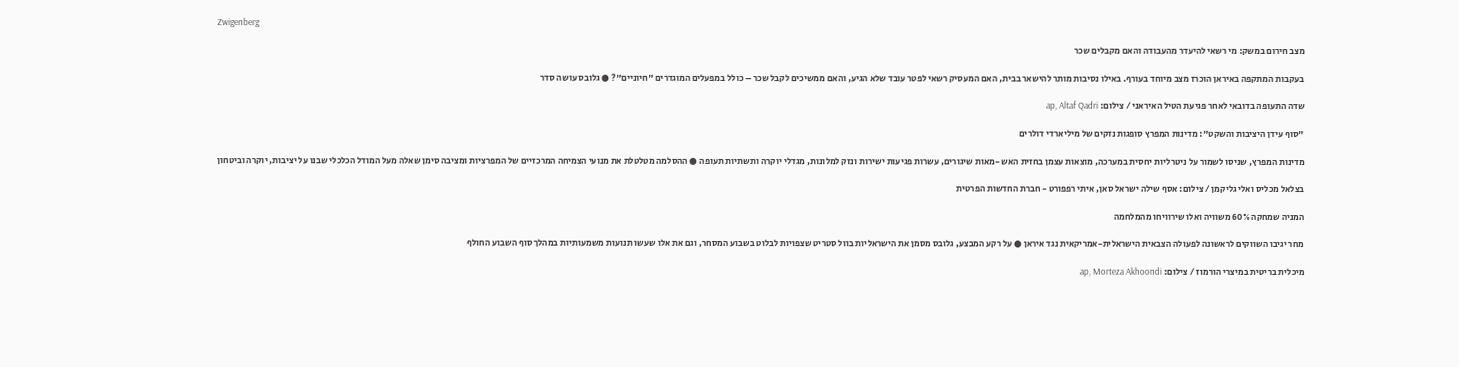Zwigenberg

מצב חירום במשק: מי רשאי להיעדר מהעבודה והאם מקבלים שכר

בעקבות המתקפה באיראן הוכרז מצב מיוחד בעורף. באילו נסיבות מותר להישאר בבית, האם המעסיק רשאי לפטר עובד שלא הגיע, והאם ממשיכים לקבל שכר – כולל במפעלים המוגדרים "חיוניים"? ● גלובס עושה סדר

שדה התעופה בדובאי לאחר פגיעת הטיל האיראני / צילום: ap, Altaf Qadri

"סוף עידן היציבות והשקט": מדינות המפרץ סופגות נזקים של מיליארדי דולרים

מדינות המפרץ, שניסו לשמור על ניטרליות יחסית במערכה, מוצאות עצמן בחזית האש -מאות שיגורים, עשרות פגיעות ישירות ונזק למלונות, מגדלי יוקרה ותשתיות תעופה ● ההסלמה מטלטלת את מנועי הצמיחה המרכזיים של המפרציות ומציבה סימן שאלה מעל המודל הכלכלי שבנו על יציבות, יוקרה וביטחון

בצלאל מכליס ואלי גליקמן / צילום: אסף שילה ישראל סאן, איתי רפפורט - חברת החדשות הפרטית

המניה שמחקה 60% משוויה ואלו שירוויחו מהמלחמה

מחר יגיבו השווקים לראשונה לפעולה הצבאית הישראלית-אמריקאית נגד איראן ● על רקע המבצע, גלובס מסמן את הישראליות בוול סטריט שצפויות לבלוט בשבוע המסחר, וגם את אלו שעשו תנועות משמעותיות במהלך סוף השבוע החולף

מיכלית בריטית במיצרי הורמוז / צילום: ap, Morteza Akhoondi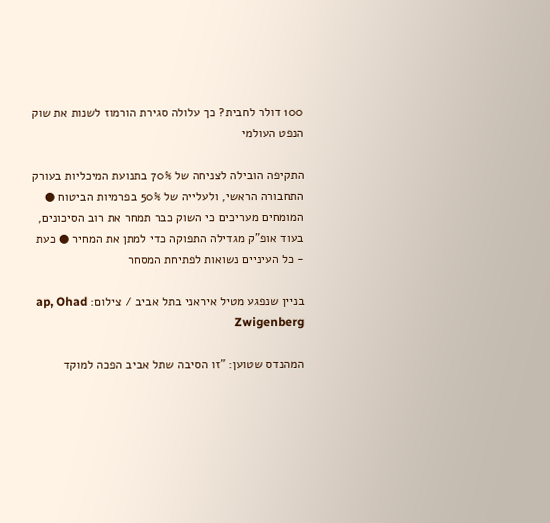100 דולר לחבית? כך עלולה סגירת הורמוז לשנות את שוק הנפט העולמי

התקיפה הובילה לצניחה של 70% בתנועת המיכליות בעורק התחבורה הראשי, ולעלייה של 50% בפרמיות הביטוח ● המומחים מעריכים כי השוק כבר תמחר את רוב הסיכונים, בעוד אופ"ק מגדילה התפוקה כדי למתן את המחיר ● כעת - כל העיניים נשואות לפתיחת המסחר

בניין שנפגע מטיל איראני בתל אביב / צילום: ap, Ohad Zwigenberg

המהנדס שטוען: "זו הסיבה שתל אביב הפכה למוקד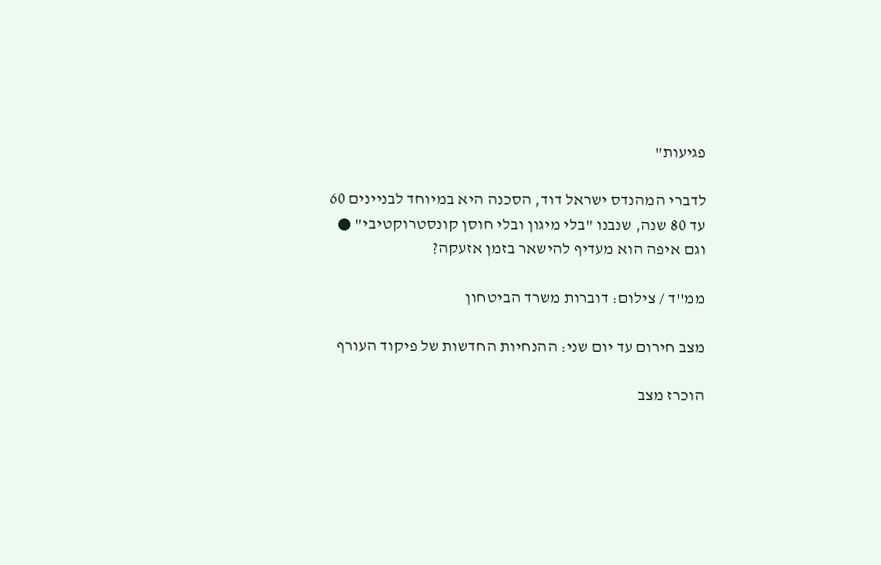פגיעות"

לדברי המהנדס ישראל דוד, הסכנה היא במיוחד לבניינים 60 עד 80 שנה, שנבנו "בלי מיגון ובלי חוסן קונסטרוקטיבי" ● וגם איפה הוא מעדיף להישאר בזמן אזעקה?

ממ''ד / צילום: דוברות משרד הביטחון

מצב חירום עד יום שני: ההנחיות החדשות של פיקוד העורף

הוכרז מצב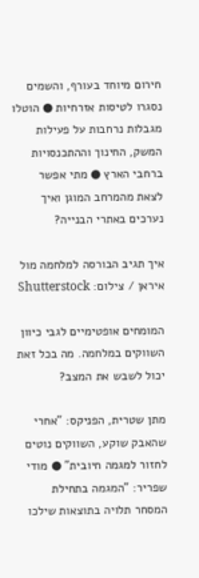חירום מיוחד בעורף, והשמים נסגרו לטיסות אזרחיות ● הוטלו מגבלות נרחבות על פעילות המשק, החינוך וההתכנסויות ברחבי הארץ ● מתי אפשר לצאת מהמרחב המוגן ואיך נערכים באתרי הבנייה?

איך תגיב הבורסה למלחמה מול איראן / צילום: Shutterstock

המומחים אופטימיים לגבי כיוון השווקים במלחמה. מה בכל זאת יכול לשבש את המצב?

מתן שטרית, הפניקס: "אחרי שהאבק שוקע, השווקים נוטים לחזור למגמה חיובית" ● מודי שפריר: "המגמה בתחילת המסחר תלויה בתוצאות שילכו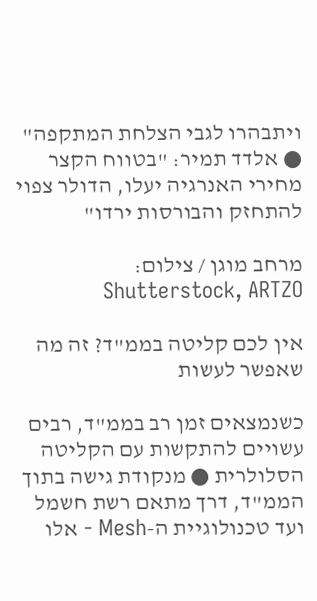ויתבהרו לגבי הצלחת המתקפה" ● אלדד תמיר: "בטווח הקצר מחירי האנרגיה יעלו, הדולר צפוי להתחזק והבורסות ירדו"

מרחב מוגן / צילום: Shutterstock, ARTZO

אין לכם קליטה בממ"ד? זה מה שאפשר לעשות

כשנמצאים זמן רב בממ"ד, רבים עשויים להתקשות עם הקליטה הסלולרית ● מנקודת גישה בתוך הממ"ד, דרך מתאם רשת חשמל ועד טכנולוגיית ה-Mesh - אלו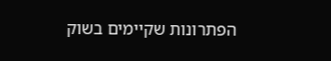הפתרונות שקיימים בשוק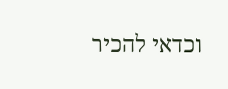וכדאי להכיר